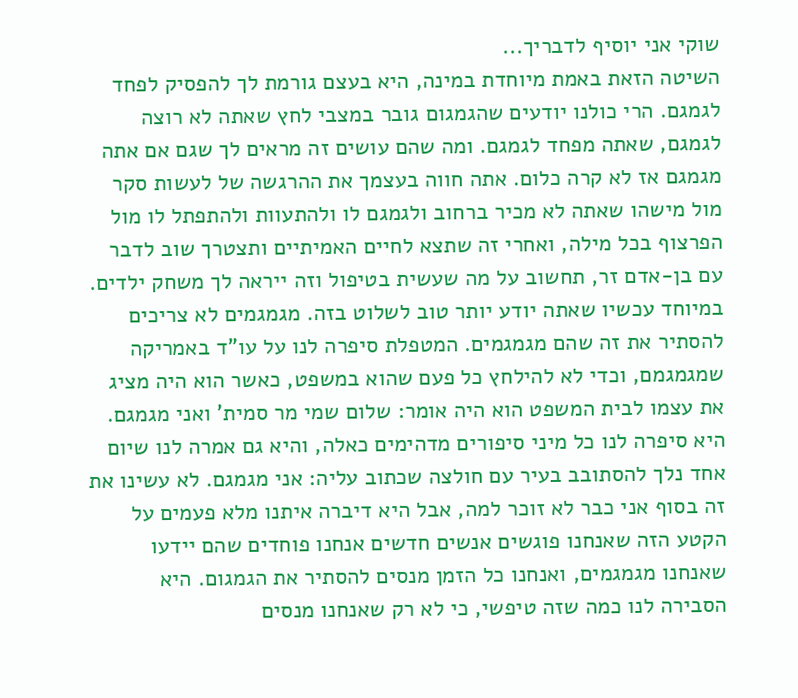שוקי אני יוסיף לדבריך...
השיטה הזאת באמת מיוחדת במינה, היא בעצם גורמת לך להפסיק לפחד לגמגם. הרי כולנו יודעים שהגמגום גובר במצבי לחץ שאתה לא רוצה לגמגם, שאתה מפחד לגמגם. ומה שהם עושים זה מראים לך שגם אם אתה מגמגם אז לא קרה כלום. אתה חווה בעצמך את ההרגשה של לעשות סקר מול מישהו שאתה לא מכיר ברחוב ולגמגם לו ולהתעוות ולהתפתל לו מול הפרצוף בכל מילה, ואחרי זה שתצא לחיים האמיתיים ותצטרך שוב לדבר עם בן-אדם זר, תחשוב על מה שעשית בטיפול וזה ייראה לך משחק ילדים. במיוחד עכשיו שאתה יודע יותר טוב לשלוט בזה. מגמגמים לא צריכים להסתיר את זה שהם מגמגמים. המטפלת סיפרה לנו על עו"ד באמריקה שמגמגמם, וכדי לא להילחץ כל פעם שהוא במשפט, כאשר הוא היה מציג את עצמו לבית המשפט הוא היה אומר: שלום שמי מר סמית' ואני מגמגם. היא סיפרה לנו כל מיני סיפורים מדהימים כאלה, והיא גם אמרה לנו שיום אחד נלך להסתובב בעיר עם חולצה שכתוב עליה: אני מגמגם. לא עשינו את זה בסוף אני כבר לא זוכר למה, אבל היא דיברה איתנו מלא פעמים על הקטע הזה שאנחנו פוגשים אנשים חדשים אנחנו פוחדים שהם יידעו שאנחנו מגמגמים, ואנחנו כל הזמן מנסים להסתיר את הגמגום. היא הסבירה לנו כמה שזה טיפשי, כי לא רק שאנחנו מנסים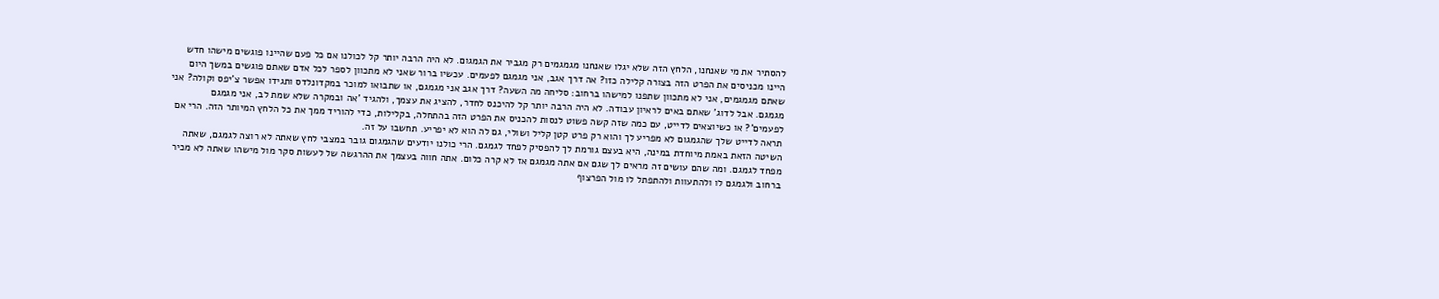להסתיר את מי שאנחנו, הלחץ הזה שלא יגלו שאנחנו מגמגמים רק מגביר את הגמגום. לא היה הרבה יותר קל לכולנו אם כל פעם שהיינו פוגשים מישהו חדש היינו מכניסים את הפרט הזה בצורה קלילה כזו? אה דרך אגב, אני מגמגם לפעמים. עכשיו ברור שאני לא מתכוון לספר לכל אדם שאתם פוגשים במשך היום שאתם מגמגמים, אני לא מתכוון שתפנו למישהו ברחוב: סליחה מה השעה? דרך אגב אני מגמגם, או שתבואו למוכר במקדונלדס ותגידו אפשר צ'יפס וקולה? אני מגמגם. אבל לדוג' שאתם באים לראיון עבודה. לא היה הרבה יותר קל להיכנס לחדר, להציג את עצמך, ולהגיד 'אה ובמקרה שלא שמת לב, אני מגמגם לפעמים'? או כשיוצאים לדייט, עם כמה שזה קשה פשוט לנסות להכניס את הפרט הזה בהתחלה, בקלילות, כדי להוריד ממך את כל הלחץ המיותר הזה. הרי אם תראה לדייט שלך שהגמגום לא מפריע לך והוא רק פרט קטן קליל ושולי, גם לה הוא לא יפריע. תחשבו על זה.
השיטה הזאת באמת מיוחדת במינה, היא בעצם גורמת לך להפסיק לפחד לגמגם. הרי כולנו יודעים שהגמגום גובר במצבי לחץ שאתה לא רוצה לגמגם, שאתה מפחד לגמגם. ומה שהם עושים זה מראים לך שגם אם אתה מגמגם אז לא קרה כלום. אתה חווה בעצמך את ההרגשה של לעשות סקר מול מישהו שאתה לא מכיר ברחוב ולגמגם לו ולהתעוות ולהתפתל לו מול הפרצוף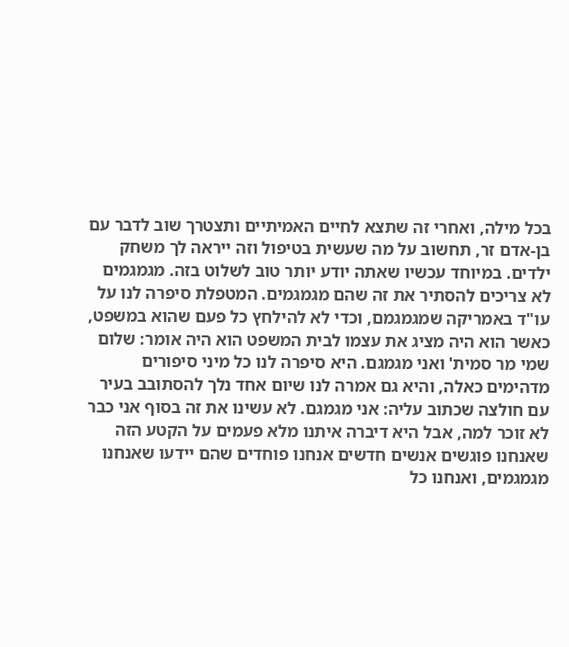בכל מילה, ואחרי זה שתצא לחיים האמיתיים ותצטרך שוב לדבר עם בן-אדם זר, תחשוב על מה שעשית בטיפול וזה ייראה לך משחק ילדים. במיוחד עכשיו שאתה יודע יותר טוב לשלוט בזה. מגמגמים לא צריכים להסתיר את זה שהם מגמגמים. המטפלת סיפרה לנו על עו"ד באמריקה שמגמגמם, וכדי לא להילחץ כל פעם שהוא במשפט, כאשר הוא היה מציג את עצמו לבית המשפט הוא היה אומר: שלום שמי מר סמית' ואני מגמגם. היא סיפרה לנו כל מיני סיפורים מדהימים כאלה, והיא גם אמרה לנו שיום אחד נלך להסתובב בעיר עם חולצה שכתוב עליה: אני מגמגם. לא עשינו את זה בסוף אני כבר לא זוכר למה, אבל היא דיברה איתנו מלא פעמים על הקטע הזה שאנחנו פוגשים אנשים חדשים אנחנו פוחדים שהם יידעו שאנחנו מגמגמים, ואנחנו כל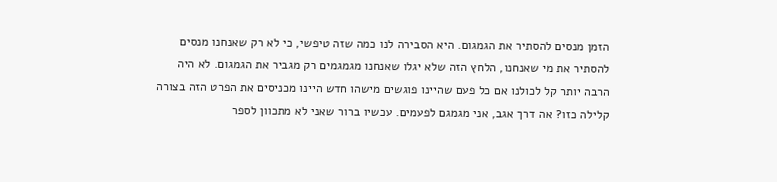הזמן מנסים להסתיר את הגמגום. היא הסבירה לנו כמה שזה טיפשי, כי לא רק שאנחנו מנסים להסתיר את מי שאנחנו, הלחץ הזה שלא יגלו שאנחנו מגמגמים רק מגביר את הגמגום. לא היה הרבה יותר קל לכולנו אם כל פעם שהיינו פוגשים מישהו חדש היינו מכניסים את הפרט הזה בצורה קלילה כזו? אה דרך אגב, אני מגמגם לפעמים. עכשיו ברור שאני לא מתכוון לספר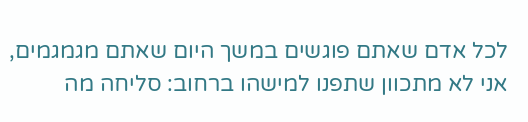לכל אדם שאתם פוגשים במשך היום שאתם מגמגמים, אני לא מתכוון שתפנו למישהו ברחוב: סליחה מה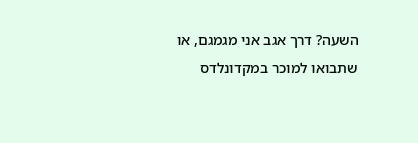השעה? דרך אגב אני מגמגם, או שתבואו למוכר במקדונלדס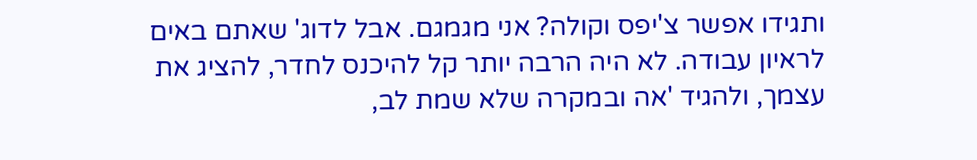ותגידו אפשר צ'יפס וקולה? אני מגמגם. אבל לדוג' שאתם באים לראיון עבודה. לא היה הרבה יותר קל להיכנס לחדר, להציג את עצמך, ולהגיד 'אה ובמקרה שלא שמת לב,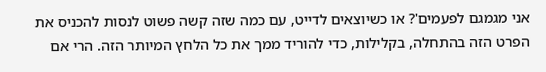אני מגמגם לפעמים'? או כשיוצאים לדייט, עם כמה שזה קשה פשוט לנסות להכניס את הפרט הזה בהתחלה, בקלילות, כדי להוריד ממך את כל הלחץ המיותר הזה. הרי אם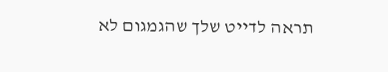תראה לדייט שלך שהגמגום לא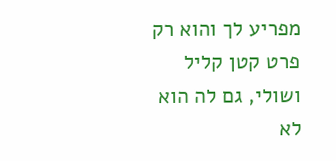מפריע לך והוא רק פרט קטן קליל ושולי, גם לה הוא לא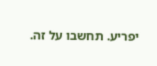יפריע. תחשבו על זה.